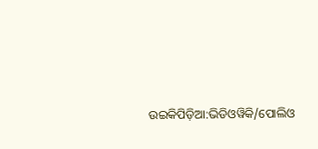ଉଇକିପିଡ଼ିଆ:ଭିଡିଓୱିକି/ପୋଲିଓ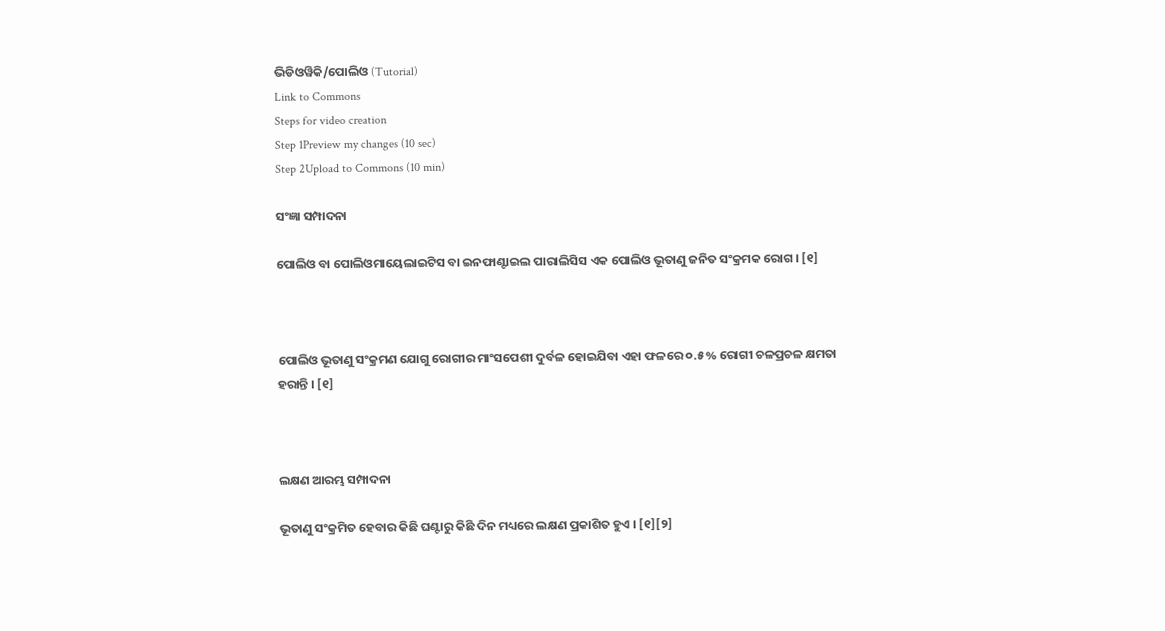ଭିଡିଓୱିକି/ପୋଲିଓ (Tutorial)
Link to Commons
Steps for video creation
Step 1Preview my changes (10 sec)
Step 2Upload to Commons (10 min)

ସଂଜ୍ଞା ସମ୍ପାଦନା

ପୋଲିଓ ବା ପୋଲିଓମାୟେଲାଇଟିସ ବା ଇନଫାଣ୍ଟାଇଲ ପାରାଲିସିସ ଏକ ପୋଲିଓ ଭୂତାଣୁ ଜନିତ ସଂକ୍ରମକ ରୋଗ । [୧]



ପୋଲିଓ ଭୂତାଣୁ ସଂକ୍ରମଣ ଯୋଗୁ ରୋଗୀର ମାଂସପେଶୀ ଦୁର୍ବଳ ହୋଇଯିବା ଏହା ଫଳରେ ୦.୫% ରୋଗୀ ଚଳପ୍ରଚଳ କ୍ଷମତା ହରାନ୍ତି । [୧]



ଲକ୍ଷଣ ଆରମ୍ଭ ସମ୍ପାଦନା

ଭୂତାଣୁ ସଂକ୍ରମିତ ହେବାର କିଛି ଘଣ୍ଟାରୁ କିଛି ଦିନ ମଧ୍ୟରେ ଲକ୍ଷଣ ପ୍ରକାଶିତ ହୁଏ । [୧][୨]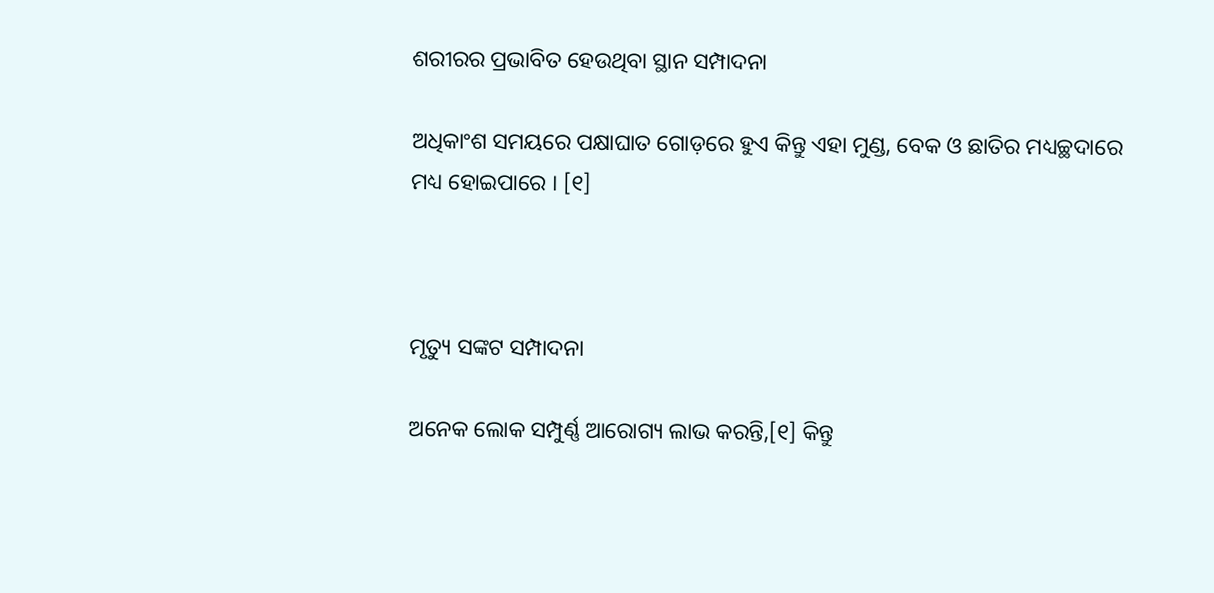ଶରୀରର ପ୍ରଭାବିତ ହେଉଥିବା ସ୍ଥାନ ସମ୍ପାଦନା

ଅଧିକାଂଶ ସମୟରେ ପକ୍ଷାଘାତ ଗୋଡ଼ରେ ହୁଏ କିନ୍ତୁ ଏହା ମୁଣ୍ଡ, ବେକ ଓ ଛାତିର ମଧ୍ୟଚ୍ଛଦାରେ ମଧ୍ୟ ହୋଇପାରେ । [୧]



ମୃତ୍ୟୁ ସଙ୍କଟ ସମ୍ପାଦନା

ଅନେକ ଲୋକ ସମ୍ପୁର୍ଣ୍ଣ ଆରୋଗ୍ୟ ଲାଭ କରନ୍ତି,[୧] କିନ୍ତୁ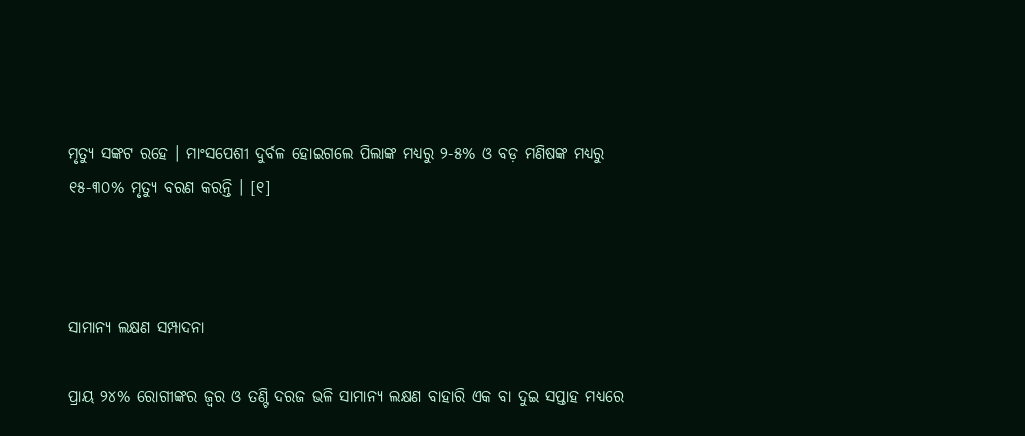ମୃତ୍ୟୁ ସଙ୍କଟ ରହେ । ମାଂସପେଶୀ ଦୁର୍ବଳ ହୋଇଗଲେ ପିଲାଙ୍କ ମଧ୍ୟରୁ ୨-୫% ଓ ବଡ଼ ମଣିଷଙ୍କ ମଧ୍ୟରୁ ୧୫-୩୦% ମୃତ୍ୟୁ ବରଣ କରନ୍ତି । [୧]



ସାମାନ୍ୟ ଲକ୍ଷଣ ସମ୍ପାଦନା

ପ୍ରାୟ ୨୪% ରୋଗୀଙ୍କର ଜ୍ୱର ଓ ତଣ୍ଟି ଦରଜ ଭଳି ସାମାନ୍ୟ ଲକ୍ଷଣ ବାହାରି ଏକ ବା ଦୁଇ ସପ୍ତାହ ମଧ୍ୟରେ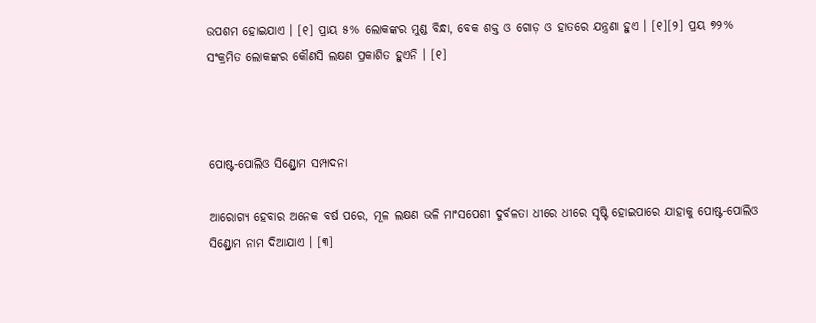ଉପଶମ ହୋଇଯାଏ । [୧] ପ୍ରାୟ ୫% ଲୋକଙ୍କର ମୁଣ୍ଡ ବିନ୍ଧା, ବେକ ଶକ୍ତ ଓ ଗୋଡ଼ ଓ ହାତରେ ଯନ୍ତ୍ରଣା ହୁଏ । [୧][୨] ପ୍ରୟ ୭୨% ସଂକ୍ରମିତ ଲୋକଙ୍କର କୌଣସି ଲକ୍ଷଣ ପ୍ରକାଶିତ ହୁଏନି । [୧]



ପୋଷ୍ଟ-ପୋଲିଓ ସିଣ୍ଡ୍ରୋମ ସମ୍ପାଦନା

ଆରୋଗ୍ୟ ହେବାର ଅନେକ ବର୍ଷ ପରେ, ମୂଳ ଲକ୍ଷଣ ଭଳି ମାଂସପେଶୀ ଦୁର୍ବଳତା ଧୀରେ ଧୀରେ ସୃଷ୍ଟି ହୋଇପାରେ ଯାହାକୁ ପୋଷ୍ଟ-ପୋଲିଓ ସିଣ୍ଡ୍ରୋମ ନାମ ଦିଆଯାଏ । [୩]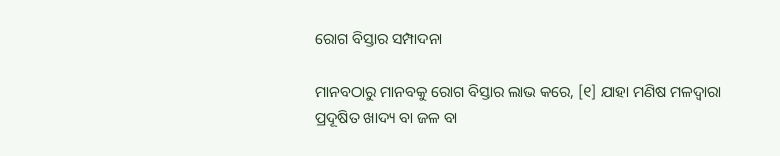ରୋଗ ବିସ୍ତାର ସମ୍ପାଦନା

ମାନବଠାରୁ ମାନବକୁ ରୋଗ ବିସ୍ତାର ଲାଭ କରେ, [୧] ଯାହା ମଣିଷ ମଳଦ୍ୱାରା ପ୍ରଦୂଷିତ ଖାଦ୍ୟ ବା ଜଳ ବା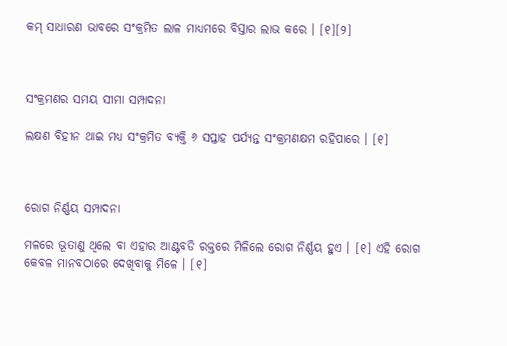କମ୍ ସାଧାରଣ ଭାବରେ ସଂକ୍ରମିତ ଲାଳ ମାଧ୍ୟମରେ ବିସ୍ତାର ଲାଭ କରେ । [୧][୨]



ସଂକ୍ରମଣର ସମୟ ସୀମା ସମ୍ପାଦନା

ଲକ୍ଷଣ ବିହୀନ ଥାଇ ମଧ୍ୟ ସଂକ୍ରମିତ ବ୍ୟକ୍ତି ୬ ସପ୍ତାହ ପର୍ଯ୍ୟନ୍ତ ସଂକ୍ରମଣକ୍ଷମ ରହିପାରେ । [୧]



ରୋଗ ନିର୍ଣ୍ଣୟ ସମ୍ପାଦନା

ମଳରେ ଭୂତାଣୁ ଥିଲେ ବା ଏହାର ଆଣ୍ଟବଡି ରକ୍ତରେ ମିଳିଲେ ରୋଗ ନିର୍ଣ୍ଣୟ ହୁଏ । [୧] ଏହି ରୋଗ କେବଳ ମାନବଠାରେ ଦେଖିବାକୁ ମିଳେ । [୧]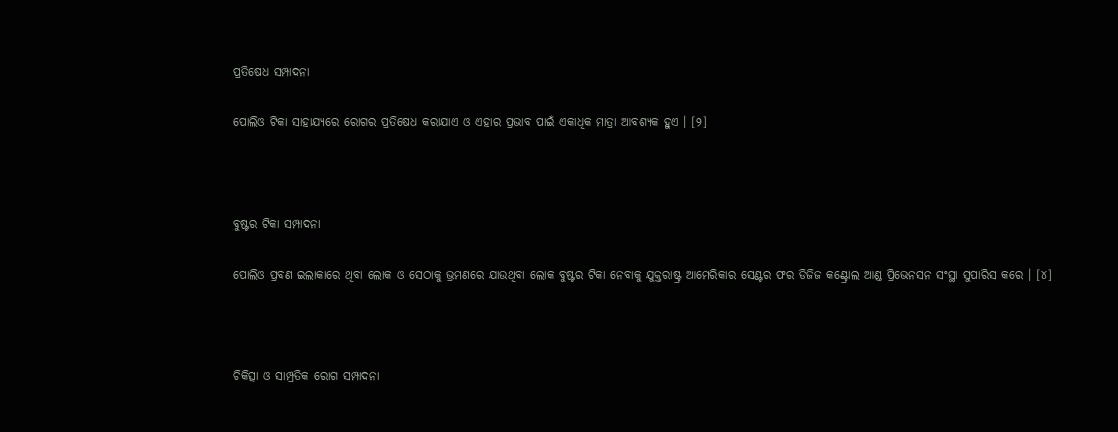ପ୍ରତିଷେଧ ସମ୍ପାଦନା

ପୋଲିଓ ଟିକା ସାହାଯ୍ୟରେ ରୋଗର ପ୍ରତିଷେଧ କରାଯାଏ ଓ ଏହାର ପ୍ରଭାବ ପାଇଁ ଏକାଧିକ ମାତ୍ରା ଆବଶ୍ୟକ ହୁଏ । [୨]



ବୁଷ୍ଟର ଟିକା ସମ୍ପାଦନା

ପୋଲିଓ ପ୍ରବଣ ଇଲାକାରେ ଥିବା ଲୋକ ଓ ସେଠାକୁ ଭ୍ରମଣରେ ଯାଉଥିବା ଲୋକ ବୁଷ୍ଟର ଟିକା ନେବାକୁ ଯୁକ୍ତରାଷ୍ଟ୍ର ଆମେରିକାର ସେଣ୍ଟର ଫର ଡିଜିଜ କଣ୍ଟ୍ରୋଲ ଆଣ୍ଡ ପ୍ରିଭେନସନ ସଂସ୍ଥା ସୁପାରିସ କରେ । [୪]



ଚିକିତ୍ସା ଓ ସାମ୍ପ୍ରତିକ ରୋଗ ସମ୍ପାଦନା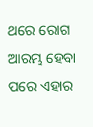ଥରେ ରୋଗ ଆରମ୍ଭ ହେବା ପରେ ଏହାର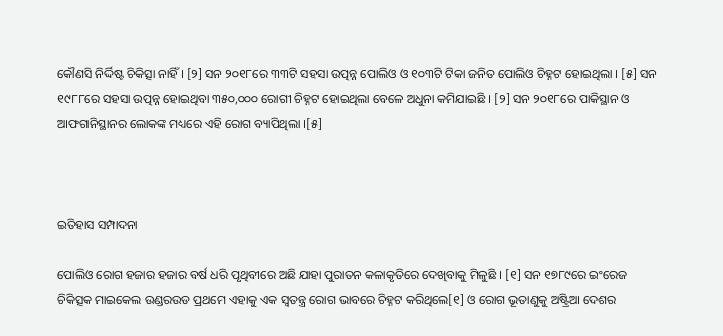କୌଣସି ନିର୍ଦ୍ଦିଷ୍ଟ ଚିକିତ୍ସା ନାହିଁ । [୨] ସନ ୨୦୧୮ରେ ୩୩ଟି ସ‌ହସା ଉତ୍ପନ୍ନ ପୋଲିଓ ଓ ୧୦୩ଟି ଟିକା ଜନିତ ପୋଲିଓ ଚିହ୍ନଟ ହୋଇଥିଲା । [୫] ସନ ୧୯୮୮ରେ ସ‌ହସା ଉତ୍ପନ୍ନ ହୋଇଥିବା ୩୫୦,୦୦୦ ରୋଗୀ ଚିହ୍ନଟ ହୋଇଥିଲା ବେଳେ ଅଧୁନା କମିଯାଇଛି । [୨] ସନ ୨୦୧୮ରେ ପାକିସ୍ଥାନ ଓ ଆଫଗାନିସ୍ଥାନର ଲୋକଙ୍କ ମଧ୍ୟରେ ଏହି ରୋଗ ବ୍ୟାପିଥିଲା ।[୫]



ଇତିହାସ ସମ୍ପାଦନା

ପୋଲିଓ ରୋଗ ହଜାର ହଜାର ବର୍ଷ ଧରି ପୃଥିବୀରେ ଅଛି ଯାହା ପୁରାତନ କଳାକୃତିରେ ଦେଖିବାକୁ ମିଳୁଛି । [୧] ସନ ୧୭୮୯ରେ ଇଂରେଜ ଚିକିତ୍ସକ ମାଇକେଲ ଉଣ୍ଡରଉଡ ପ୍ରଥମେ ଏହାକୁ ଏକ ସ୍ୱତନ୍ତ୍ର ରୋଗ ଭାବରେ ଚିହ୍ନଟ କରିଥିଲେ[୧] ଓ ରୋଗ ଭୂତାଣୁକୁ ଅଷ୍ଟ୍ରିଆ ଦେଶର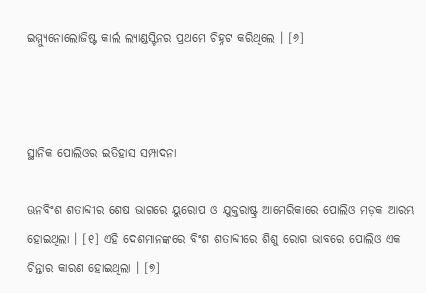ଇମ୍ମ୍ୟୁନୋଲୋଜିଷ୍ଟ କାର୍ଲ ଲ୍ୟାଣ୍ଡସ୍ଟିନର ପ୍ରଥମେ ଚିହ୍ନଟ କରିଥିଲେ । [୬]



ସ୍ଥାନିକ ପୋଲିଓର ଇତିହାସ ସମ୍ପାଦନା

ଊନବିଂଶ ଶତାବ୍ଦୀର ଶେଷ ଭାଗରେ ୟୁରୋପ ଓ ଯୁକ୍ତରାଷ୍ଟ୍ର ଆମେରିକାରେ ପୋଲିଓ ମଡ଼କ ଆରମ୍ଭ ହୋଇଥିଲା । [୧] ଏହି ଦେଶମାନଙ୍କରେ ବିଂଶ ଶତାବ୍ଦୀରେ ଶିଶୁ ରୋଗ ଭାବରେ ପୋଲିଓ ଏକ ଚିନ୍ତାର କାରଣ ହୋଇଥିଲା । [୭]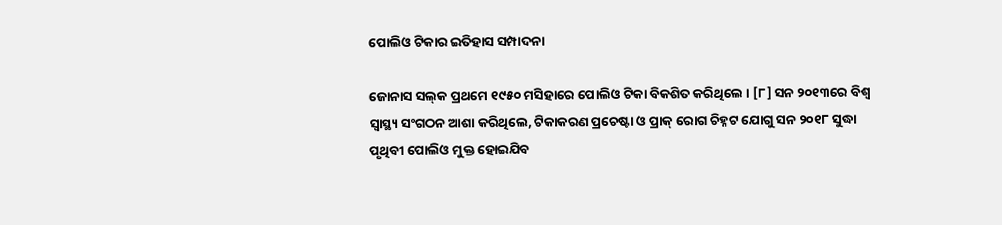ପୋଲିଓ ଟିକାର ଇତିହାସ ସମ୍ପାଦନା

ଜୋନାସ ସଲ୍‌କ ପ୍ରଥମେ ୧୯୫୦ ମସିହାରେ ପୋଲିଓ ଟିକା ବିକଶିତ କରିଥିଲେ । [୮] ସନ ୨୦୧୩ରେ ବିଶ୍ୱ ସ୍ୱାସ୍ଥ୍ୟ ସଂଗଠନ ଆଶା କରିଥିଲେ, ଟିକାକରଣ ପ୍ରଚେଷ୍ଟା ଓ ପ୍ରାକ୍ ରୋଗ ଚିହ୍ନଟ ଯୋଗୁ ସନ ୨୦୧୮ ସୁଦ୍ଧା ପୃଥିବୀ ପୋଲିଓ ମୁକ୍ତ ହୋଇଯିବ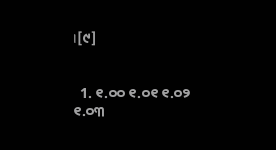।[୯]


  1. ୧.୦୦ ୧.୦୧ ୧.୦୨ ୧.୦୩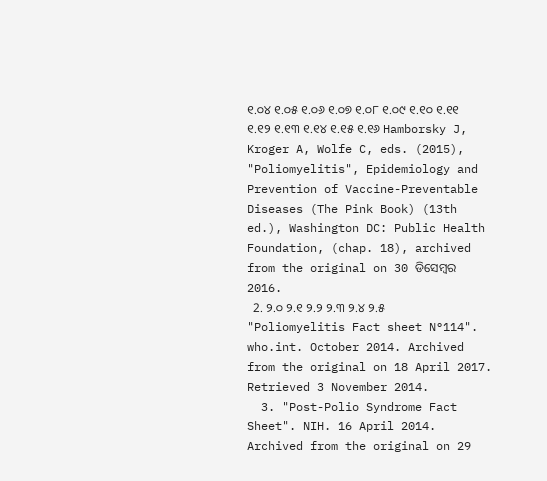୧.୦୪ ୧.୦୫ ୧.୦୬ ୧.୦୭ ୧.୦୮ ୧.୦୯ ୧.୧୦ ୧.୧୧ ୧.୧୨ ୧.୧୩ ୧.୧୪ ୧.୧୫ ୧.୧୬ Hamborsky J, Kroger A, Wolfe C, eds. (2015), "Poliomyelitis", Epidemiology and Prevention of Vaccine-Preventable Diseases (The Pink Book) (13th ed.), Washington DC: Public Health Foundation, (chap. 18), archived from the original on 30 ଡିସେମ୍ବର 2016.
  2. ୨.୦ ୨.୧ ୨.୨ ୨.୩ ୨.୪ ୨.୫ "Poliomyelitis Fact sheet N°114". who.int. October 2014. Archived from the original on 18 April 2017. Retrieved 3 November 2014.
  3. "Post-Polio Syndrome Fact Sheet". NIH. 16 April 2014. Archived from the original on 29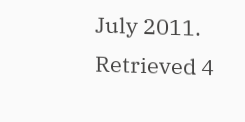July 2011. Retrieved 4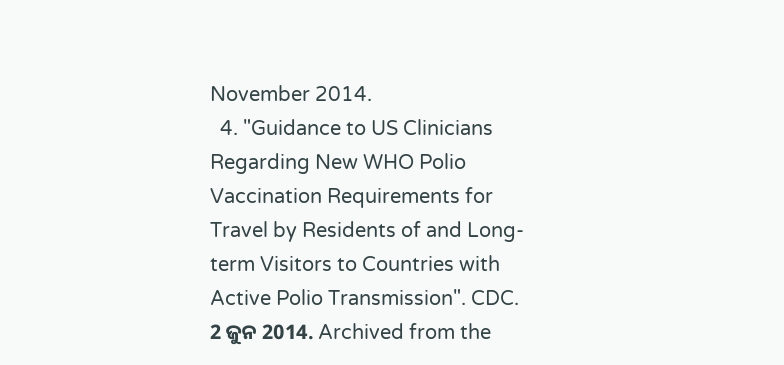November 2014.
  4. "Guidance to US Clinicians Regarding New WHO Polio Vaccination Requirements for Travel by Residents of and Long-term Visitors to Countries with Active Polio Transmission". CDC. 2 ଜୁନ 2014. Archived from the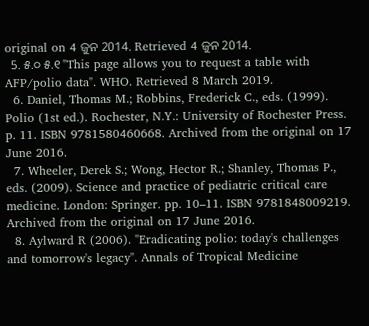original on 4 ଜୁନ 2014. Retrieved 4 ଜୁନ 2014.
  5. ୫.୦ ୫.୧ "This page allows you to request a table with AFP/polio data". WHO. Retrieved 8 March 2019.
  6. Daniel, Thomas M.; Robbins, Frederick C., eds. (1999). Polio (1st ed.). Rochester, N.Y.: University of Rochester Press. p. 11. ISBN 9781580460668. Archived from the original on 17 June 2016.
  7. Wheeler, Derek S.; Wong, Hector R.; Shanley, Thomas P., eds. (2009). Science and practice of pediatric critical care medicine. London: Springer. pp. 10–11. ISBN 9781848009219. Archived from the original on 17 June 2016.
  8. Aylward R (2006). "Eradicating polio: today's challenges and tomorrow's legacy". Annals of Tropical Medicine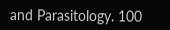and Parasitology. 100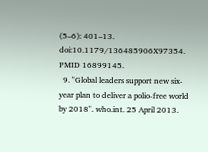(5–6): 401–13. doi:10.1179/136485906X97354. PMID 16899145.
  9. "Global leaders support new six-year plan to deliver a polio-free world by 2018". who.int. 25 April 2013.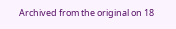Archived from the original on 18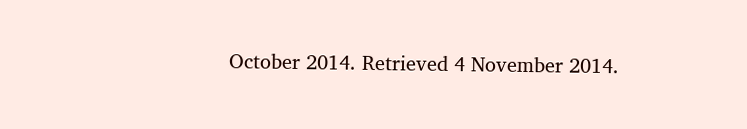October 2014. Retrieved 4 November 2014.